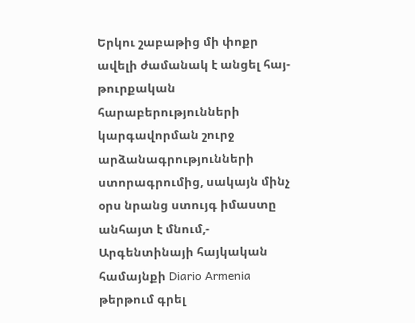Երկու շաբաթից մի փոքր ավելի ժամանակ է անցել հայ-թուրքական հարաբերությունների կարգավորման շուրջ արձանագրությունների ստորագրումից, սակայն մինչ օրս նրանց ստույգ իմաստը անհայտ է մնում,- Արգենտինայի հայկական համայնքի Diario Armenia թերթում գրել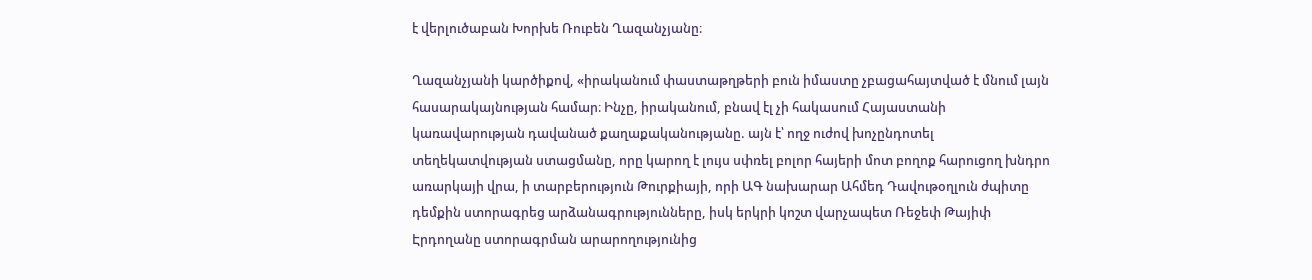է վերլուծաբան Խորխե Ռուբեն Ղազանչյանը։

Ղազանչյանի կարծիքով, «իրականում փաստաթղթերի բուն իմաստը չբացահայտված է մնում լայն հասարակայնության համար։ Ինչը, իրականում, բնավ էլ չի հակասում Հայաստանի կառավարության դավանած քաղաքականությանը. այն է՝ ողջ ուժով խոչընդոտել տեղեկատվության ստացմանը, որը կարող է լույս սփռել բոլոր հայերի մոտ բողոք հարուցող խնդրո առարկայի վրա, ի տարբերություն Թուրքիայի, որի ԱԳ նախարար Ահմեդ Դավութօղլուն ժպիտը դեմքին ստորագրեց արձանագրությունները, իսկ երկրի կոշտ վարչապետ Ռեջեփ Թայիփ Էրդողանը ստորագրման արարողությունից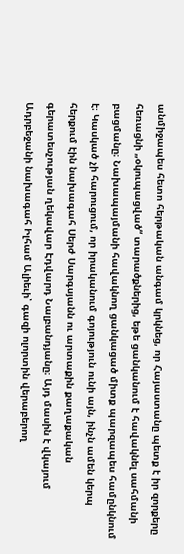անմիջապես հետո հերթական անգամ կրկնեց, որ Հայաստանը պետք է իր զորքերը հեռացնի „օկուպացված“ տարածքներից, եթե ցանկանում է հավակնել սահմանի բացմանը։ Նախապայմանի հավակնող ցանկացած միտք պարզապես համընկնում է։ Կասկած չի հարուցում, որ իրականում գոյություն ունի այն, ինչն ամեն կերպ հերքում էին նախագահ Սերժ Սարգսյանն ու արտաքին քաղաքական գերատեսչության ղեկավար Էդվարդ Նալբանդյանը։ Այդ մասին է վկայում Ադրբեջանի նախագահ Իլհամ Ալիեւի՝ գազի ոլորտին վերաբերող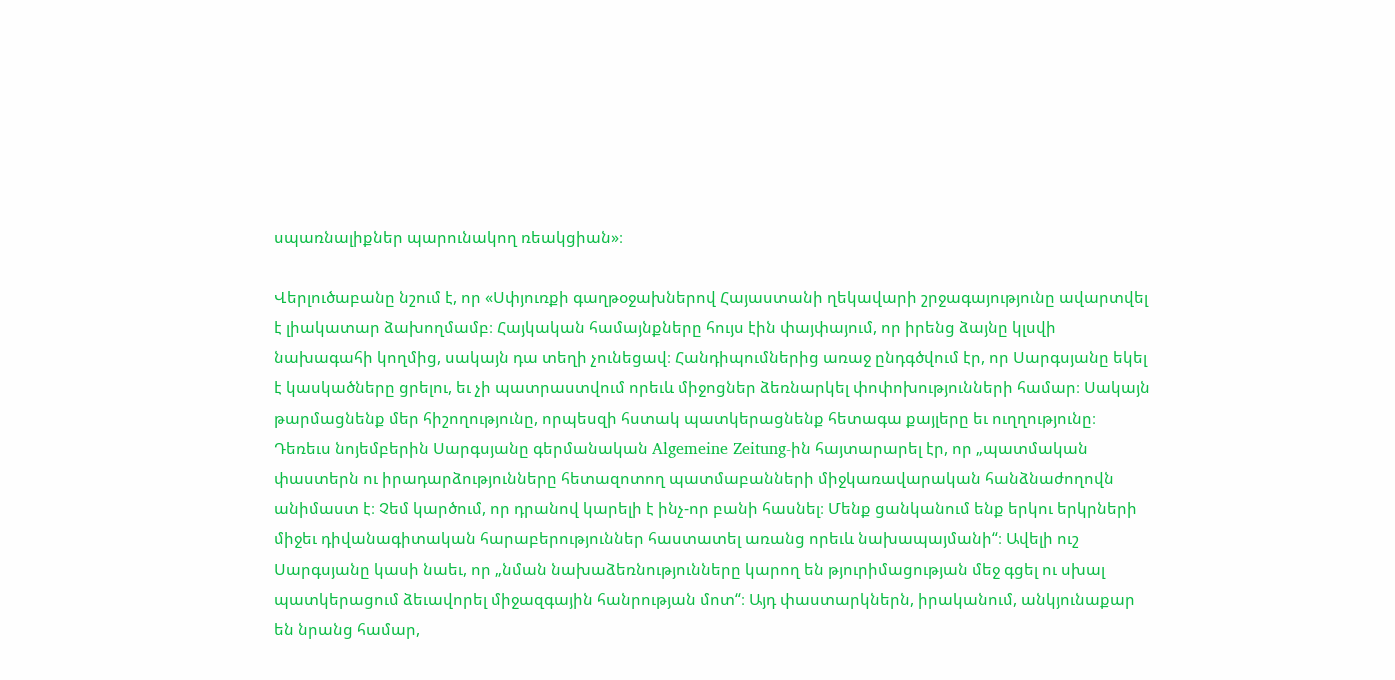սպառնալիքներ պարունակող ռեակցիան»։

Վերլուծաբանը նշում է, որ «Սփյուռքի գաղթօջախներով Հայաստանի ղեկավարի շրջագայությունը ավարտվել է լիակատար ձախողմամբ։ Հայկական համայնքները հույս էին փայփայում, որ իրենց ձայնը կլսվի նախագահի կողմից, սակայն դա տեղի չունեցավ։ Հանդիպումներից առաջ ընդգծվում էր, որ Սարգսյանը եկել է կասկածները ցրելու, եւ չի պատրաստվում որեւև միջոցներ ձեռնարկել փոփոխությունների համար։ Սակայն թարմացնենք մեր հիշողությունը, որպեսզի հստակ պատկերացնենք հետագա քայլերը եւ ուղղությունը։ Դեռեւս նոյեմբերին Սարգսյանը գերմանական Algemeine Zeitung-ին հայտարարել էր, որ „պատմական փաստերն ու իրադարձությունները հետազոտող պատմաբանների միջկառավարական հանձնաժողովն անիմաստ է։ Չեմ կարծում, որ դրանով կարելի է ինչ-որ բանի հասնել։ Մենք ցանկանում ենք երկու երկրների միջեւ դիվանագիտական հարաբերություններ հաստատել առանց որեւև նախապայմանի“։ Ավելի ուշ Սարգսյանը կասի նաեւ, որ „նման նախաձեռնությունները կարող են թյուրիմացության մեջ գցել ու սխալ պատկերացում ձեւավորել միջազգային հանրության մոտ“։ Այդ փաստարկներն, իրականում, անկյունաքար են նրանց համար,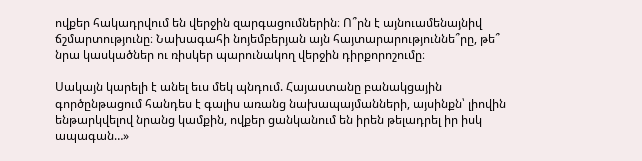ովքեր հակադրվում են վերջին զարգացումներին։ Ո՞րն է այնուամենայնիվ ճշմարտությունը։ Նախագահի նոյեմբերյան այն հայտարարություննե՞րը, թե՞ նրա կասկածներ ու ռիսկեր պարունակող վերջին դիրքորոշումը։

Սակայն կարելի է անել եւս մեկ պնդում. Հայաստանը բանակցային գործընթացում հանդես է գալիս առանց նախապայմանների, այսինքն՝ լիովին ենթարկվելով նրանց կամքին, ովքեր ցանկանում են իրեն թելադրել իր իսկ ապագան…»